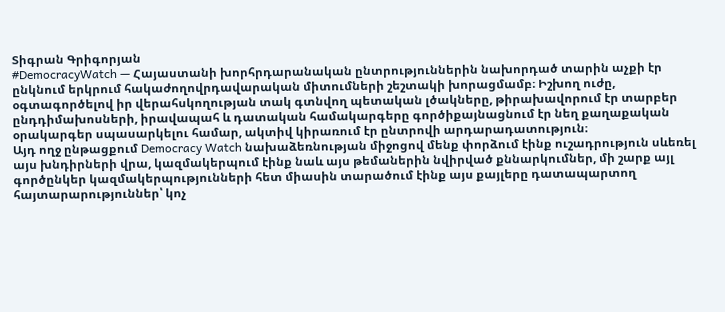Տիգրան Գրիգորյան
#DemocracyWatch — Հայաստանի խորհրդարանական ընտրություններին նախորդած տարին աչքի էր ընկնում երկրում հակաժողովրդավարական միտումների շեշտակի խորացմամբ։ Իշխող ուժը, օգտագործելով իր վերահսկողության տակ գտնվող պետական լծակները, թիրախավորում էր տարբեր ընդդիմախոսների, իրավապահ և դատական համակարգերը գործիքայնացնում էր նեղ քաղաքական օրակարգեր սպասարկելու համար, ակտիվ կիրառում էր ընտրովի արդարադատություն։
Այդ ողջ ընթացքում Democracy Watch նախաձեռնության միջոցով մենք փորձում էինք ուշադրություն սևեռել այս խնդիրների վրա, կազմակերպում էինք նաև այս թեմաներին նվիրված քննարկումներ, մի շարք այլ գործընկեր կազմակերպությունների հետ միասին տարածում էինք այս քայլերը դատապարտող հայտարարություններ՝ կոչ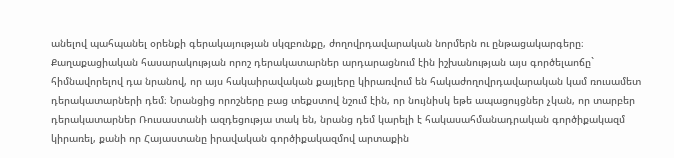անելով պահպանել օրենքի գերակայության սկզբունքը, ժողովրդավարական նորմերն ու ընթացակարգերը։
Քաղաքացիական հասարակության որոշ դերակատարներ արդարացնում էին իշխանության այս գործելաոճը` հիմնավորելով դա նրանով, որ այս հակաիրավական քայլերը կիրառվում են հակաժողովրդավարական կամ ռուսամետ դերակատարների դեմ։ Նրանցից որոշները բաց տեքստով նշում էին, որ նույնիսկ եթե ապացույցներ չկան, որ տարբեր դերակատարներ Ռուսաստանի ազդեցությա տակ են, նրանց դեմ կարելի է հակասահմանադրական գործիքակազմ կիրառել, քանի որ Հայաստանը իրավական գործիքակազմով արտաքին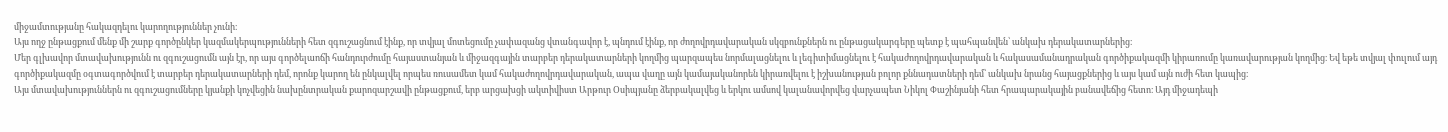միջամտությանը հակազդելու կարողություններ չունի։
Այս ողջ ընթացքում մենք մի շարք գործընկեր կազմակերպությունների հետ զգուշացնում էինք, որ տվյալ մոտեցումը չափազանց վտանգավոր է, պնդում էինք, որ ժողովրդավարական սկզբունքներն ու ընթացակարգերը պետք է պահպանվեն՝ անկախ դերակատարներից։
Մեր գլխավոր մտավախությունն ու զգուշացումն այն էր, որ այս գործելաոճի հանդուրժումը հայաստանյան և միջազգային տարբեր դերակատարների կողմից պարզապես նորմալացնելու և լեգիտիմացնելու է հակաժողովրդավարական և հակասամանադրական գործիքակազմի կիրառումը կառավարության կողմից։ Եվ եթե տվյալ փուլում այդ գործիքակազմը օգտագործվում է տարբեր դերակատարների դեմ, որոնք կարող են ընկալվել որպես ռուսամետ կամ հակաժողովրդավարական, ապա վաղը այն կամայականորեն կիրառվելու է իշխանության բոլոր քննադատների դեմ՝ անկախ նրանց հայացքներից և այս կամ այն ուժի հետ կապից։
Այս մտավախություններն ու զգուշացումները կյանքի կոչվեցին նախընտրական քարոզարշավի ընթացքում, երբ արցախցի ակտիվիստ Արթուր Օսիպյանը ձերբակալվեց և երկու ամսով կալանավորվեց վարչապետ Նիկոլ Փաշինյանի հետ հրապարակային բանավեճից հետո։ Այդ միջադեպի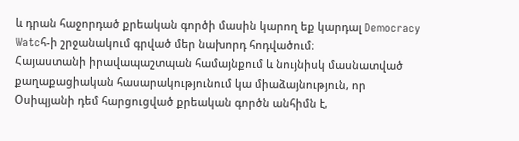և դրան հաջորդած քրեական գործի մասին կարող եք կարդալ Democracy Watcհ-ի շրջանակում գրված մեր նախորդ հոդվածում։
Հայաստանի իրավապաշտպան համայնքում և նույնիսկ մասնատված քաղաքացիական հասարակությունում կա միաձայնություն, որ Օսիպյանի դեմ հարցուցված քրեական գործն անհիմն է,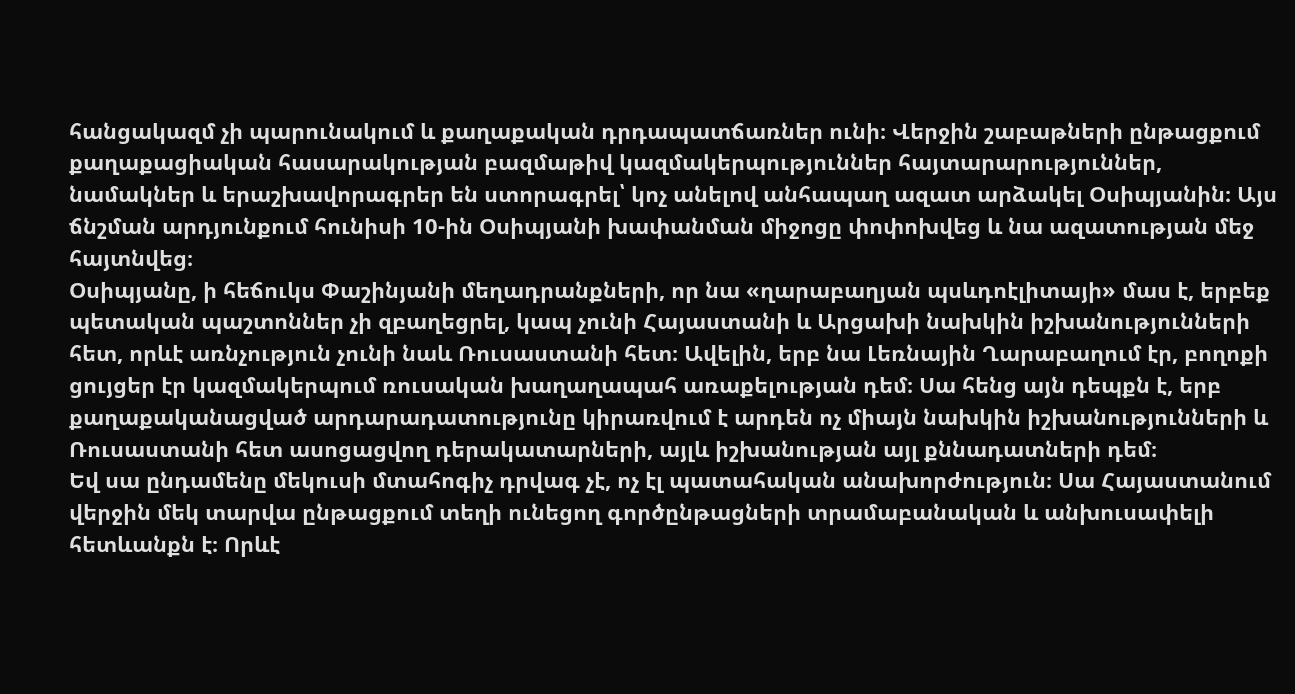հանցակազմ չի պարունակում և քաղաքական դրդապատճառներ ունի։ Վերջին շաբաթների ընթացքում քաղաքացիական հասարակության բազմաթիվ կազմակերպություններ հայտարարություններ, նամակներ և երաշխավորագրեր են ստորագրել՝ կոչ անելով անհապաղ ազատ արձակել Օսիպյանին։ Այս ճնշման արդյունքում հունիսի 10-ին Օսիպյանի խափանման միջոցը փոփոխվեց և նա ազատության մեջ հայտնվեց։
Օսիպյանը, ի հեճուկս Փաշինյանի մեղադրանքների, որ նա «ղարաբաղյան պսևդոէլիտայի» մաս է, երբեք պետական պաշտոններ չի զբաղեցրել, կապ չունի Հայաստանի և Արցախի նախկին իշխանությունների հետ, որևէ առնչություն չունի նաև Ռուսաստանի հետ։ Ավելին, երբ նա Լեռնային Ղարաբաղում էր, բողոքի ցույցեր էր կազմակերպում ռուսական խաղաղապահ առաքելության դեմ։ Սա հենց այն դեպքն է, երբ քաղաքականացված արդարադատությունը կիրառվում է արդեն ոչ միայն նախկին իշխանությունների և Ռուսաստանի հետ ասոցացվող դերակատարների, այլև իշխանության այլ քննադատների դեմ։
Եվ սա ընդամենը մեկուսի մտահոգիչ դրվագ չէ, ոչ էլ պատահական անախորժություն։ Սա Հայաստանում վերջին մեկ տարվա ընթացքում տեղի ունեցող գործընթացների տրամաբանական և անխուսափելի հետևանքն է։ Որևէ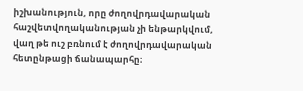իշխանություն, որը ժողովրդավարական հաշվետվողականության չի ենթարկվում, վաղ թե ուշ բռնում է ժողովրդավարական հետընթացի ճանապարհը։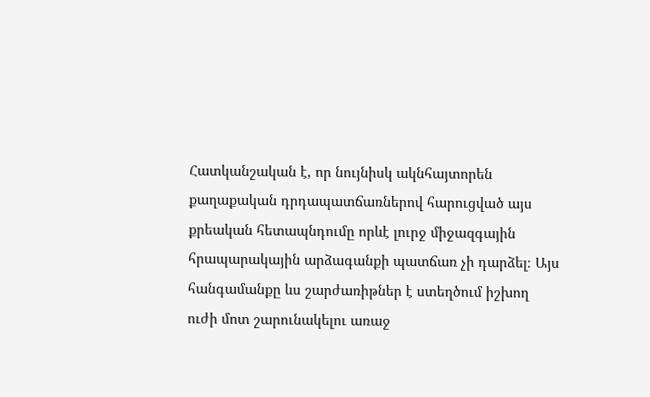Հատկանշական է, որ նույնիսկ ակնհայտորեն քաղաքական դրդապատճառներով հարուցված այս քրեական հետապնդումը որևէ լուրջ միջազգային հրապարակային արձագանքի պատճառ չի դարձել։ Այս հանգամանքը ևս շարժառիթներ է ստեղծում իշխող ուժի մոտ շարունակելու առաջ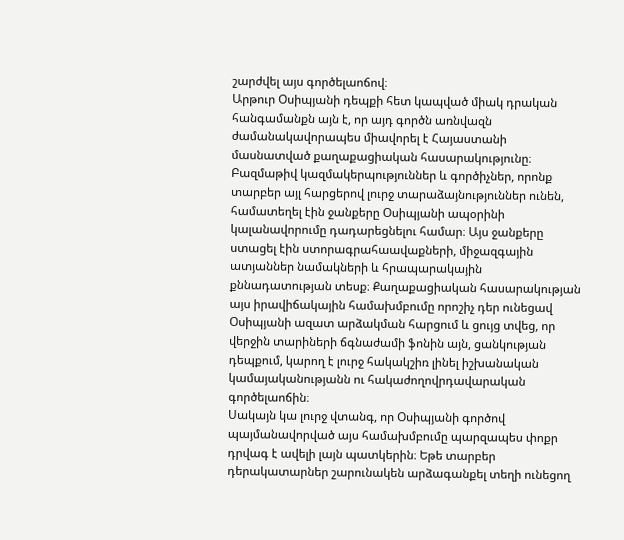շարժվել այս գործելաոճով։
Արթուր Օսիպյանի դեպքի հետ կապված միակ դրական հանգամանքն այն է, որ այդ գործն առնվազն ժամանակավորապես միավորել է Հայաստանի մասնատված քաղաքացիական հասարակությունը։ Բազմաթիվ կազմակերպություններ և գործիչներ, որոնք տարբեր այլ հարցերով լուրջ տարաձայնություններ ունեն, համատեղել էին ջանքերը Օսիպյանի ապօրինի կալանավորումը դադարեցնելու համար։ Այս ջանքերը ստացել էին ստորագրահաավաքների, միջազգային ատյաններ նամակների և հրապարակային քննադատության տեսք։ Քաղաքացիական հասարակության այս իրավիճակային համախմբումը որոշիչ դեր ունեցավ Օսիպյանի ազատ արձակման հարցում և ցույց տվեց, որ վերջին տարիների ճգնաժամի ֆոնին այն, ցանկության դեպքում, կարող է լուրջ հակակշիռ լինել իշխանական կամայականությանն ու հակաժողովրդավարական գործելաոճին։
Սակայն կա լուրջ վտանգ, որ Օսիպյանի գործով պայմանավորված այս համախմբումը պարզապես փոքր դրվագ է ավելի լայն պատկերին։ Եթե տարբեր դերակատարներ շարունակեն արձագանքել տեղի ունեցող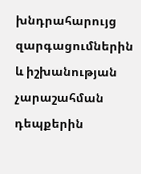խնդրահարույց զարգացումներին և իշխանության չարաշահման դեպքերին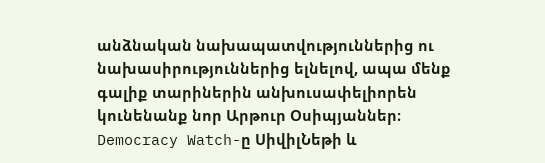անձնական նախապատվություններից ու նախասիրություններից ելնելով, ապա մենք գալիք տարիներին անխուսափելիորեն կունենանք նոր Արթուր Օսիպյաններ։
Democracy Watch-ը ՍիվիլՆեթի և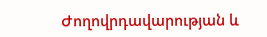Ժողովրդավարության և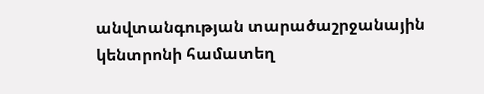անվտանգության տարածաշրջանային կենտրոնի համատեղ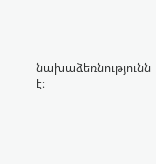նախաձեռնությունն է։